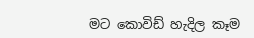මට කොවිඩ් හැදිල කෑම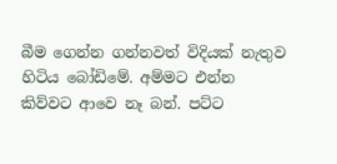බීම ගෙන්න ගන්නවත් විදියක් නැතුව හිටිය බෝඩිමේ. අම්මට එන්න කිව්වට ආවෙ නෑ බන්. පට්ට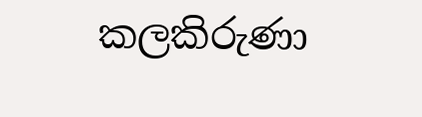කලකිරුණා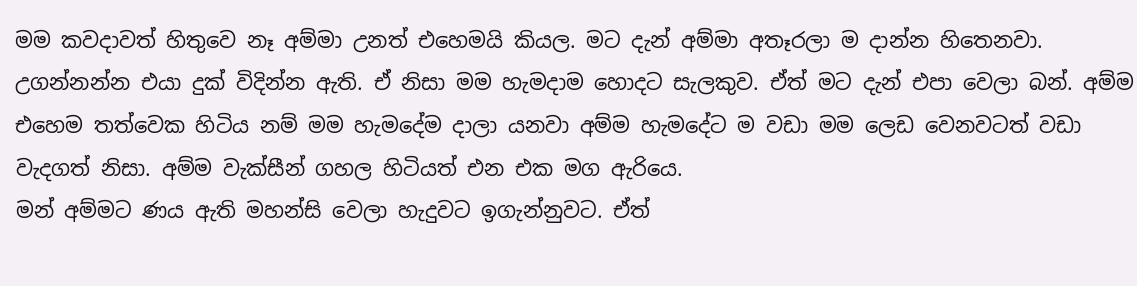මම කවදාවත් හිතුවෙ නෑ අම්මා උනත් එහෙමයි කියල. මට දැන් අම්මා අතෑරලා ම දාන්න හිතෙනවා. උගන්නන්න එයා දුක් විදින්න ඇති. ඒ නිසා මම හැමදාම හොදට සැලකුව. ඒත් මට දැන් එපා වෙලා බන්. අම්ම එහෙම තත්වෙක හිටිය නම් මම හැමදේම දාලා යනවා අම්ම හැමදේට ම වඩා මම ලෙඩ වෙනවටත් වඩා වැදගත් නිසා. අම්ම වැක්සීන් ගහල හිටියත් එන එක මග ඇරියෙ.
මන් අම්මට ණය ඇති මහන්සි වෙලා හැදුවට ඉගැන්නුවට. ඒත්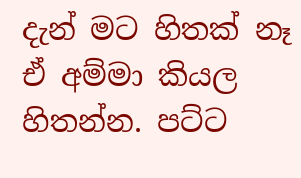දැන් මට හිතක් නෑ ඒ අම්මා කියල හිතන්න. පට්ට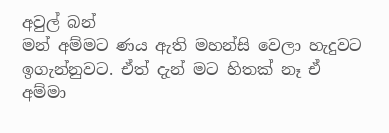අවුල් බන්
මන් අම්මට ණය ඇති මහන්සි වෙලා හැදුවට ඉගැන්නුවට. ඒත් දැන් මට හිතක් නෑ ඒ අම්මා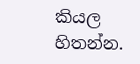කියල හිතන්න.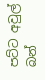පට්ට අවුල් බන්